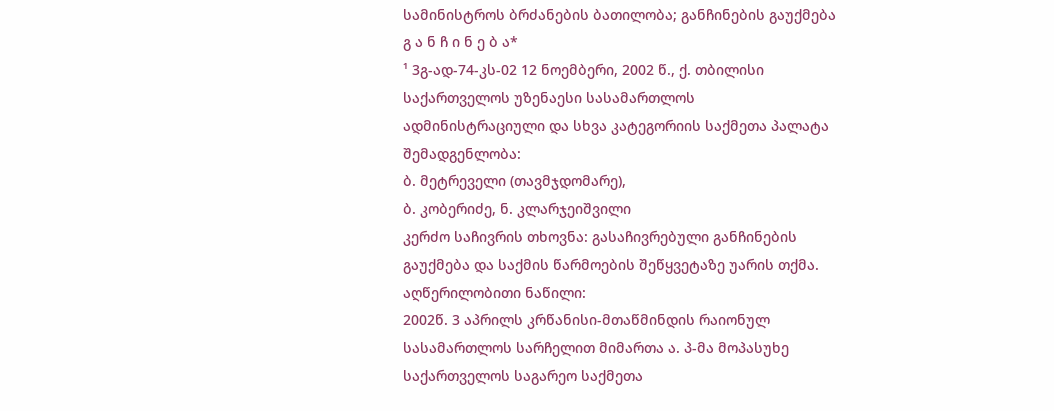სამინისტროს ბრძანების ბათილობა; განჩინების გაუქმება
გ ა ნ ჩ ი ნ ე ბ ა*
¹ 3გ-ად-74-კს-02 12 ნოემბერი, 2002 წ., ქ. თბილისი
საქართველოს უზენაესი სასამართლოს ადმინისტრაციული და სხვა კატეგორიის საქმეთა პალატა
შემადგენლობა:
ბ. მეტრეველი (თავმჯდომარე),
ბ. კობერიძე, ნ. კლარჯეიშვილი
კერძო საჩივრის თხოვნა: გასაჩივრებული განჩინების გაუქმება და საქმის წარმოების შეწყვეტაზე უარის თქმა.
აღწერილობითი ნაწილი:
2002წ. 3 აპრილს კრწანისი-მთაწმინდის რაიონულ სასამართლოს სარჩელით მიმართა ა. პ-მა მოპასუხე საქართველოს საგარეო საქმეთა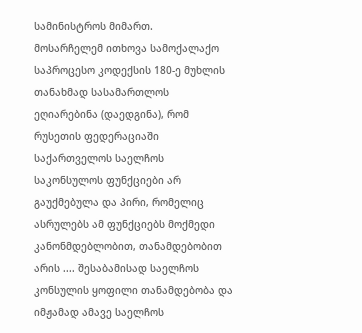სამინისტროს მიმართ.
მოსარჩელემ ითხოვა სამოქალაქო საპროცესო კოდექსის 180-ე მუხლის თანახმად სასამართლოს ეღიარებინა (დაედგინა), რომ რუსეთის ფედერაციაში საქართველოს საელჩოს საკონსულოს ფუნქციები არ გაუქმებულა და პირი, რომელიც ასრულებს ამ ფუნქციებს მოქმედი კანონმდებლობით, თანამდებობით არის .... შესაბამისად საელჩოს კონსულის ყოფილი თანამდებობა და იმჟამად ამავე საელჩოს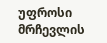უფროსი მრჩევლის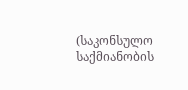(საკონსულო საქმიანობის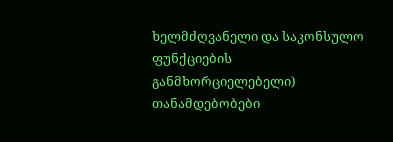ხელმძღვანელი და საკონსულო ფუნქციების განმხორციელებელი) თანამდებობები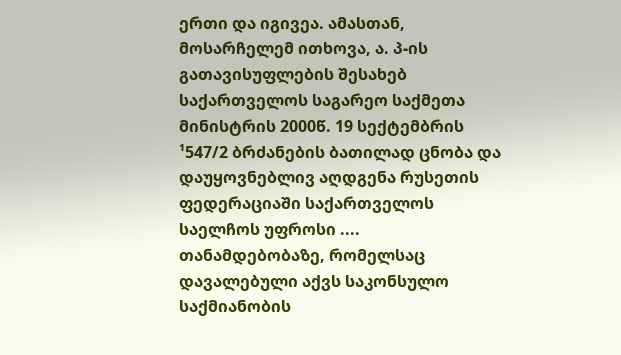ერთი და იგივეა. ამასთან, მოსარჩელემ ითხოვა, ა. პ-ის გათავისუფლების შესახებ საქართველოს საგარეო საქმეთა მინისტრის 2000წ. 19 სექტემბრის ¹547/2 ბრძანების ბათილად ცნობა და დაუყოვნებლივ აღდგენა რუსეთის ფედერაციაში საქართველოს საელჩოს უფროსი .... თანამდებობაზე, რომელსაც დავალებული აქვს საკონსულო საქმიანობის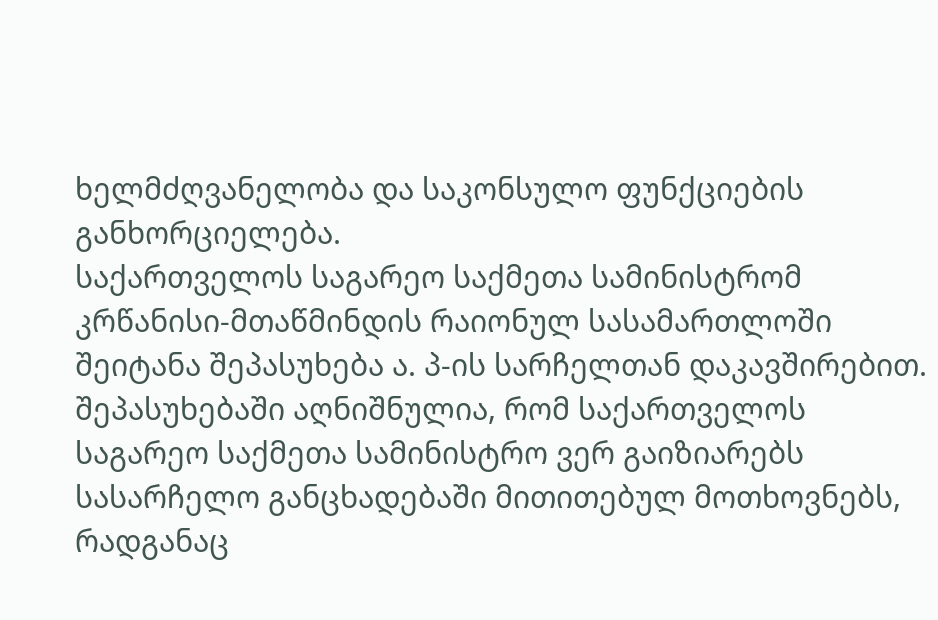ხელმძღვანელობა და საკონსულო ფუნქციების განხორციელება.
საქართველოს საგარეო საქმეთა სამინისტრომ კრწანისი-მთაწმინდის რაიონულ სასამართლოში შეიტანა შეპასუხება ა. პ-ის სარჩელთან დაკავშირებით.
შეპასუხებაში აღნიშნულია, რომ საქართველოს საგარეო საქმეთა სამინისტრო ვერ გაიზიარებს სასარჩელო განცხადებაში მითითებულ მოთხოვნებს, რადგანაც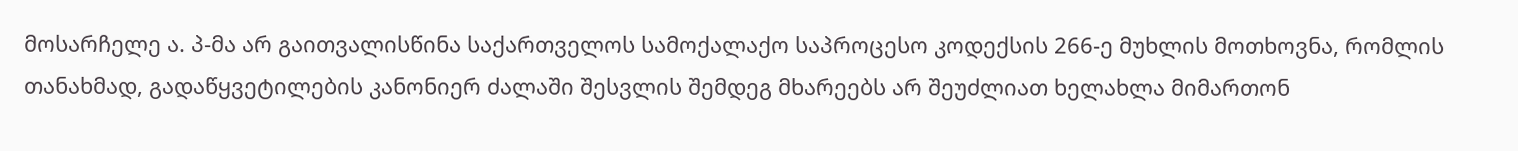მოსარჩელე ა. პ-მა არ გაითვალისწინა საქართველოს სამოქალაქო საპროცესო კოდექსის 266-ე მუხლის მოთხოვნა, რომლის თანახმად, გადაწყვეტილების კანონიერ ძალაში შესვლის შემდეგ მხარეებს არ შეუძლიათ ხელახლა მიმართონ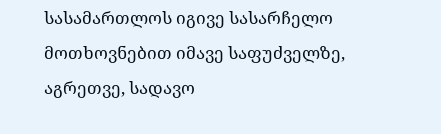სასამართლოს იგივე სასარჩელო მოთხოვნებით იმავე საფუძველზე, აგრეთვე, სადავო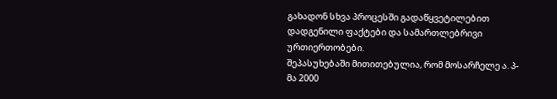გახადონ სხვა პროცესში გადაწყვეტილებით დადგენილი ფაქტები და სამართლებრივი ურთიერთობები.
შეპასუხებაში მითითებულია, რომ მოსარჩელე ა. პ-მა 2000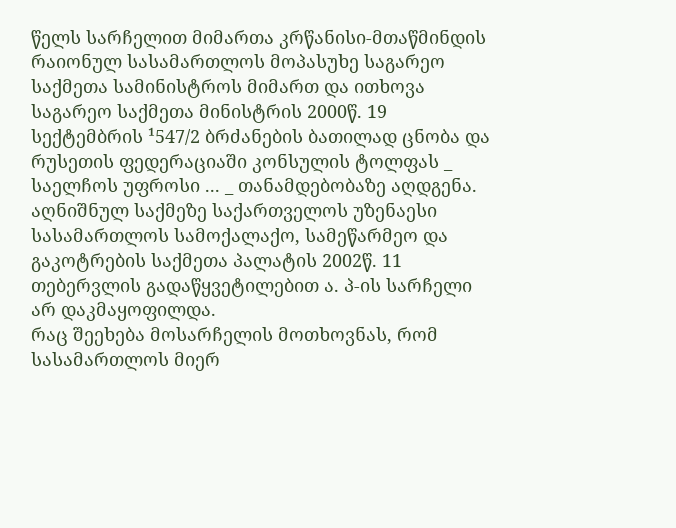წელს სარჩელით მიმართა კრწანისი-მთაწმინდის რაიონულ სასამართლოს მოპასუხე საგარეო საქმეთა სამინისტროს მიმართ და ითხოვა საგარეო საქმეთა მინისტრის 2000წ. 19 სექტემბრის ¹547/2 ბრძანების ბათილად ცნობა და რუსეთის ფედერაციაში კონსულის ტოლფას _ საელჩოს უფროსი ... _ თანამდებობაზე აღდგენა.
აღნიშნულ საქმეზე საქართველოს უზენაესი სასამართლოს სამოქალაქო, სამეწარმეო და გაკოტრების საქმეთა პალატის 2002წ. 11 თებერვლის გადაწყვეტილებით ა. პ-ის სარჩელი არ დაკმაყოფილდა.
რაც შეეხება მოსარჩელის მოთხოვნას, რომ სასამართლოს მიერ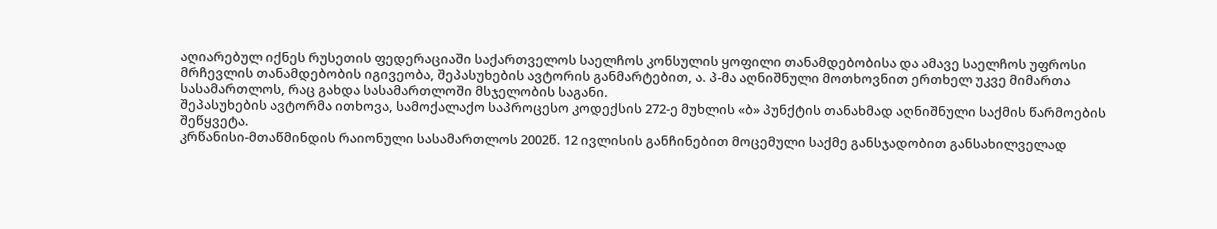აღიარებულ იქნეს რუსეთის ფედერაციაში საქართველოს საელჩოს კონსულის ყოფილი თანამდებობისა და ამავე საელჩოს უფროსი მრჩევლის თანამდებობის იგივეობა, შეპასუხების ავტორის განმარტებით, ა. პ-მა აღნიშნული მოთხოვნით ერთხელ უკვე მიმართა სასამართლოს, რაც გახდა სასამართლოში მსჯელობის საგანი.
შეპასუხების ავტორმა ითხოვა, სამოქალაქო საპროცესო კოდექსის 272-ე მუხლის «ბ» პუნქტის თანახმად აღნიშნული საქმის წარმოების შეწყვეტა.
კრწანისი-მთაწმინდის რაიონული სასამართლოს 2002წ. 12 ივლისის განჩინებით მოცემული საქმე განსჯადობით განსახილველად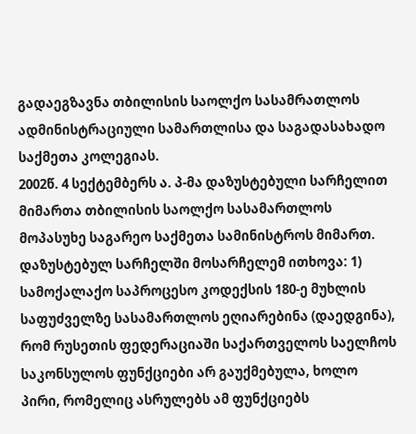გადაეგზავნა თბილისის საოლქო სასამრათლოს ადმინისტრაციული სამართლისა და საგადასახადო საქმეთა კოლეგიას.
2002წ. 4 სექტემბერს ა. პ-მა დაზუსტებული სარჩელით მიმართა თბილისის საოლქო სასამართლოს მოპასუხე საგარეო საქმეთა სამინისტროს მიმართ.
დაზუსტებულ სარჩელში მოსარჩელემ ითხოვა: 1) სამოქალაქო საპროცესო კოდექსის 180-ე მუხლის საფუძველზე სასამართლოს ეღიარებინა (დაედგინა), რომ რუსეთის ფედერაციაში საქართველოს საელჩოს საკონსულოს ფუნქციები არ გაუქმებულა, ხოლო პირი, რომელიც ასრულებს ამ ფუნქციებს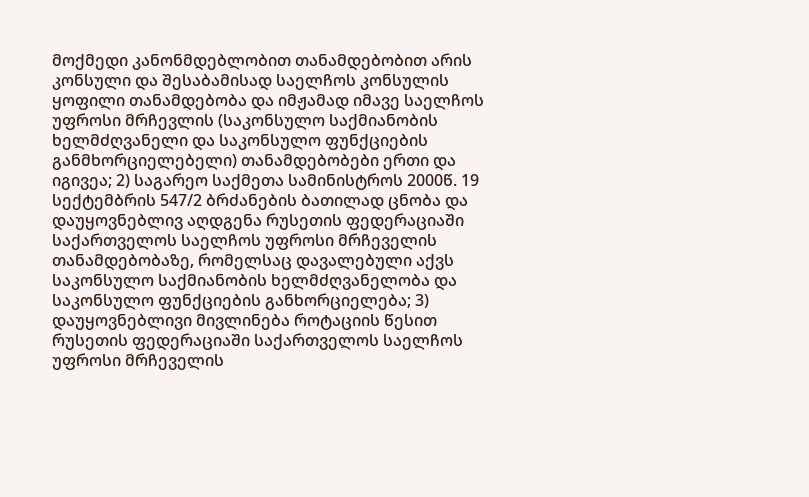მოქმედი კანონმდებლობით თანამდებობით არის კონსული და შესაბამისად საელჩოს კონსულის ყოფილი თანამდებობა და იმჟამად იმავე საელჩოს უფროსი მრჩევლის (საკონსულო საქმიანობის ხელმძღვანელი და საკონსულო ფუნქციების განმხორციელებელი) თანამდებობები ერთი და იგივეა; 2) საგარეო საქმეთა სამინისტროს 2000წ. 19 სექტემბრის 547/2 ბრძანების ბათილად ცნობა და დაუყოვნებლივ აღდგენა რუსეთის ფედერაციაში საქართველოს საელჩოს უფროსი მრჩეველის თანამდებობაზე, რომელსაც დავალებული აქვს საკონსულო საქმიანობის ხელმძღვანელობა და საკონსულო ფუნქციების განხორციელება; 3) დაუყოვნებლივი მივლინება როტაციის წესით რუსეთის ფედერაციაში საქართველოს საელჩოს უფროსი მრჩეველის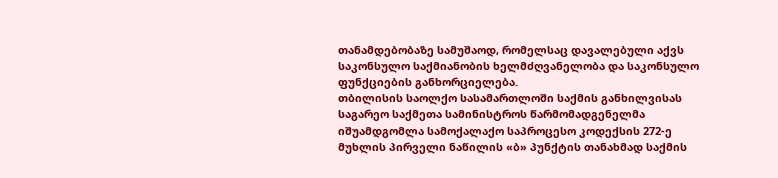თანამდებობაზე სამუშაოდ, რომელსაც დავალებული აქვს საკონსულო საქმიანობის ხელმძღვანელობა და საკონსულო ფუნქციების განხორციელება.
თბილისის საოლქო სასამართლოში საქმის განხილვისას საგარეო საქმეთა სამინისტროს წარმომადგენელმა იშუამდგომლა სამოქალაქო საპროცესო კოდექსის 272-ე მუხლის პირველი ნაწილის «ბ» პუნქტის თანახმად საქმის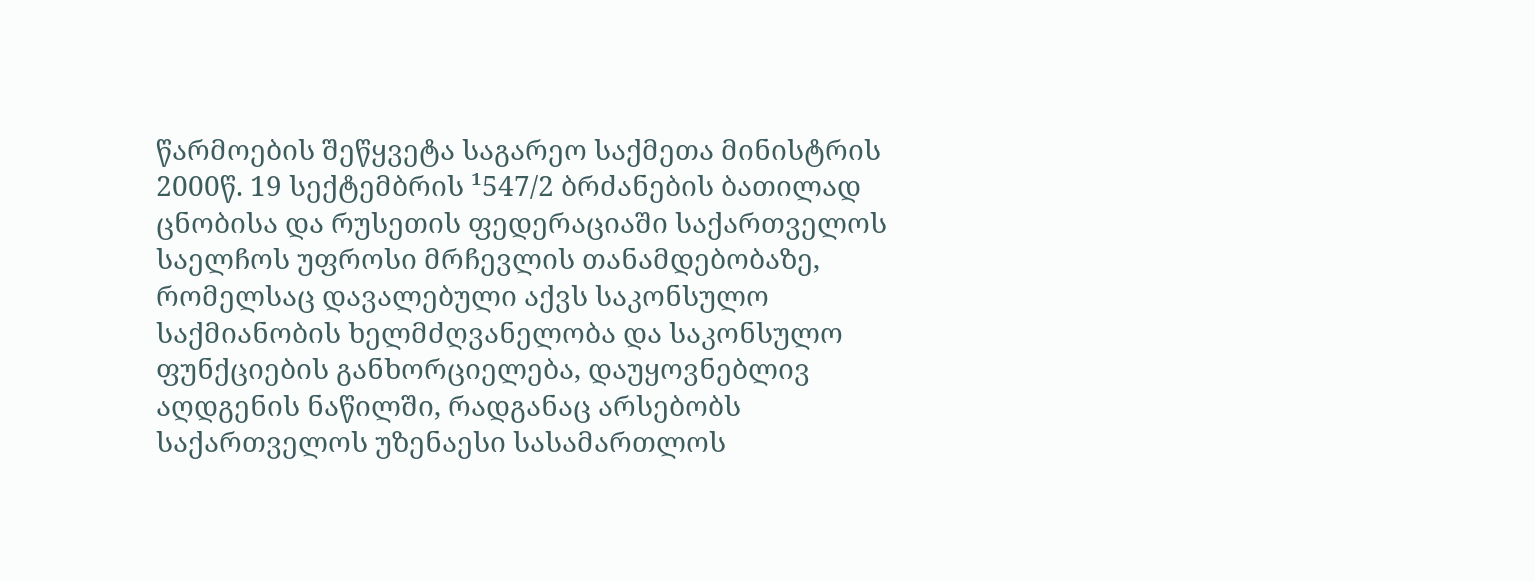წარმოების შეწყვეტა საგარეო საქმეთა მინისტრის 2000წ. 19 სექტემბრის ¹547/2 ბრძანების ბათილად ცნობისა და რუსეთის ფედერაციაში საქართველოს საელჩოს უფროსი მრჩევლის თანამდებობაზე, რომელსაც დავალებული აქვს საკონსულო საქმიანობის ხელმძღვანელობა და საკონსულო ფუნქციების განხორციელება, დაუყოვნებლივ აღდგენის ნაწილში, რადგანაც არსებობს საქართველოს უზენაესი სასამართლოს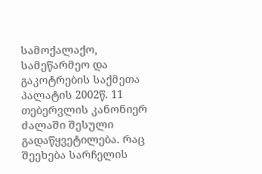სამოქალაქო, სამეწარმეო და გაკოტრების საქმეთა პალატის 2002წ. 11 თებერვლის კანონიერ ძალაში შესული გადაწყვეტილება. რაც შეეხება სარჩელის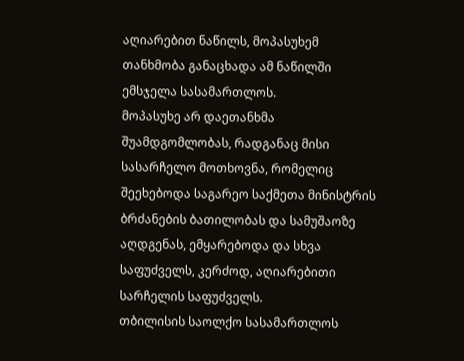აღიარებით ნაწილს, მოპასუხემ თანხმობა განაცხადა ამ ნაწილში ემსჯელა სასამართლოს.
მოპასუხე არ დაეთანხმა შუამდგომლობას, რადგანაც მისი სასარჩელო მოთხოვნა, რომელიც შეეხებოდა საგარეო საქმეთა მინისტრის ბრძანების ბათილობას და სამუშაოზე აღდგენას, ემყარებოდა და სხვა საფუძველს, კერძოდ, აღიარებითი სარჩელის საფუძველს.
თბილისის საოლქო სასამართლოს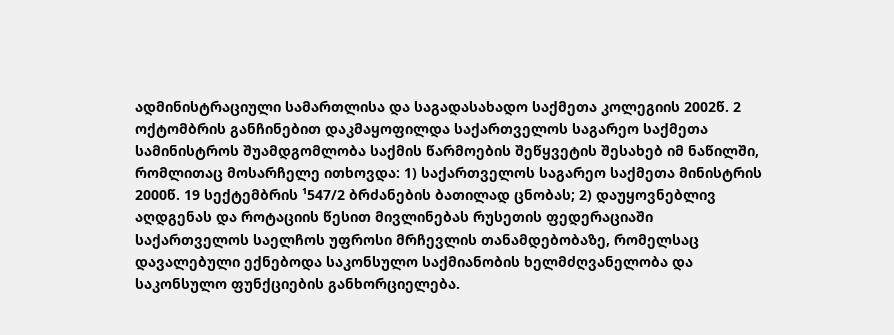ადმინისტრაციული სამართლისა და საგადასახადო საქმეთა კოლეგიის 2002წ. 2 ოქტომბრის განჩინებით დაკმაყოფილდა საქართველოს საგარეო საქმეთა სამინისტროს შუამდგომლობა საქმის წარმოების შეწყვეტის შესახებ იმ ნაწილში, რომლითაც მოსარჩელე ითხოვდა: 1) საქართველოს საგარეო საქმეთა მინისტრის 2000წ. 19 სექტემბრის ¹547/2 ბრძანების ბათილად ცნობას; 2) დაუყოვნებლივ აღდგენას და როტაციის წესით მივლინებას რუსეთის ფედერაციაში საქართველოს საელჩოს უფროსი მრჩევლის თანამდებობაზე, რომელსაც დავალებული ექნებოდა საკონსულო საქმიანობის ხელმძღვანელობა და საკონსულო ფუნქციების განხორციელება.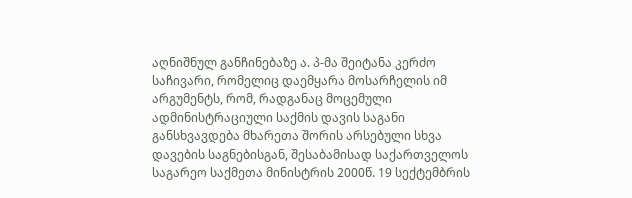აღნიშნულ განჩინებაზე ა. პ-მა შეიტანა კერძო საჩივარი, რომელიც დაემყარა მოსარჩელის იმ არგუმენტს, რომ, რადგანაც მოცემული ადმინისტრაციული საქმის დავის საგანი განსხვავდება მხარეთა შორის არსებული სხვა დავების საგნებისგან, შესაბამისად საქართველოს საგარეო საქმეთა მინისტრის 2000წ. 19 სექტემბრის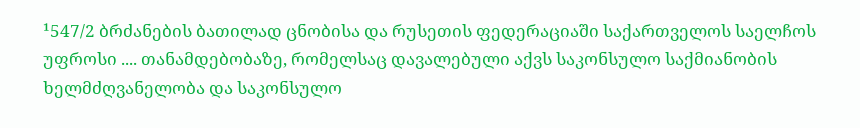¹547/2 ბრძანების ბათილად ცნობისა და რუსეთის ფედერაციაში საქართველოს საელჩოს უფროსი .... თანამდებობაზე, რომელსაც დავალებული აქვს საკონსულო საქმიანობის ხელმძღვანელობა და საკონსულო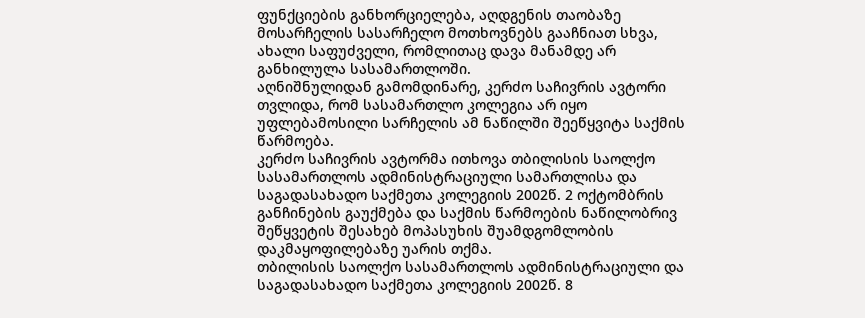ფუნქციების განხორციელება, აღდგენის თაობაზე მოსარჩელის სასარჩელო მოთხოვნებს გააჩნიათ სხვა, ახალი საფუძველი, რომლითაც დავა მანამდე არ განხილულა სასამართლოში.
აღნიშნულიდან გამომდინარე, კერძო საჩივრის ავტორი თვლიდა, რომ სასამართლო კოლეგია არ იყო უფლებამოსილი სარჩელის ამ ნაწილში შეეწყვიტა საქმის წარმოება.
კერძო საჩივრის ავტორმა ითხოვა თბილისის საოლქო სასამართლოს ადმინისტრაციული სამართლისა და საგადასახადო საქმეთა კოლეგიის 2002წ. 2 ოქტომბრის განჩინების გაუქმება და საქმის წარმოების ნაწილობრივ შეწყვეტის შესახებ მოპასუხის შუამდგომლობის დაკმაყოფილებაზე უარის თქმა.
თბილისის საოლქო სასამართლოს ადმინისტრაციული და საგადასახადო საქმეთა კოლეგიის 2002წ. 8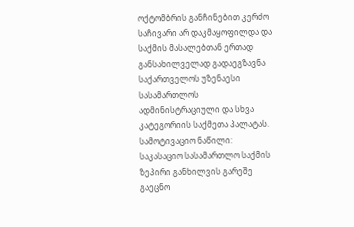ოქტომბრის განჩინებით კერძო საჩივარი არ დაკმაყოფილდა და საქმის მასალებთან ერთად განსახილველად გადაეგზავნა საქართველოს უზენაესი სასამართლოს ადმინისტრაციული და სხვა კატეგორიის საქმეთა პალატას.
სამოტივაციო ნაწილი:
საკასაციო სასამართლო საქმის ზეპირი განხილვის გარეშე გაეცნო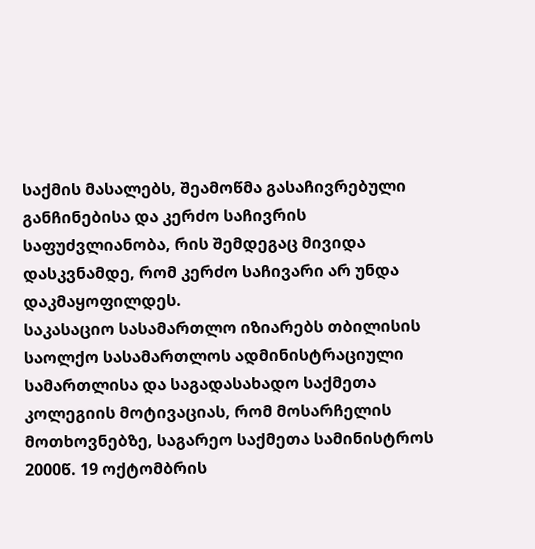საქმის მასალებს, შეამოწმა გასაჩივრებული განჩინებისა და კერძო საჩივრის საფუძვლიანობა, რის შემდეგაც მივიდა დასკვნამდე, რომ კერძო საჩივარი არ უნდა დაკმაყოფილდეს.
საკასაციო სასამართლო იზიარებს თბილისის საოლქო სასამართლოს ადმინისტრაციული სამართლისა და საგადასახადო საქმეთა კოლეგიის მოტივაციას, რომ მოსარჩელის მოთხოვნებზე, საგარეო საქმეთა სამინისტროს 2000წ. 19 ოქტომბრის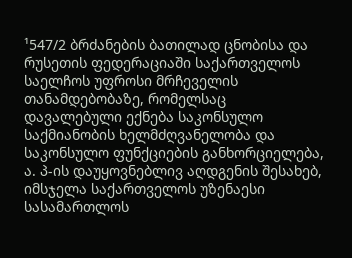¹547/2 ბრძანების ბათილად ცნობისა და
რუსეთის ფედერაციაში საქართველოს საელჩოს უფროსი მრჩეველის თანამდებობაზე, რომელსაც დავალებული ექნება საკონსულო საქმიანობის ხელმძღვანელობა და საკონსულო ფუნქციების განხორციელება, ა. პ-ის დაუყოვნებლივ აღდგენის შესახებ, იმსჯელა საქართველოს უზენაესი სასამართლოს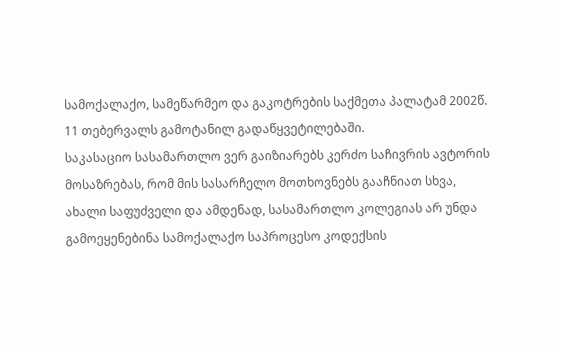სამოქალაქო, სამეწარმეო და გაკოტრების საქმეთა პალატამ 2002წ. 11 თებერვალს გამოტანილ გადაწყვეტილებაში.
საკასაციო სასამართლო ვერ გაიზიარებს კერძო საჩივრის ავტორის მოსაზრებას, რომ მის სასარჩელო მოთხოვნებს გააჩნიათ სხვა, ახალი საფუძველი და ამდენად, სასამართლო კოლეგიას არ უნდა გამოეყენებინა სამოქალაქო საპროცესო კოდექსის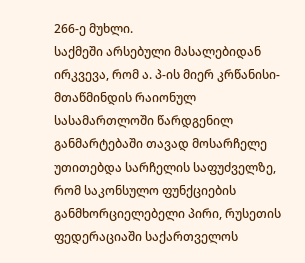266-ე მუხლი.
საქმეში არსებული მასალებიდან ირკვევა, რომ ა. პ-ის მიერ კრწანისი-მთაწმინდის რაიონულ სასამართლოში წარდგენილ განმარტებაში თავად მოსარჩელე უთითებდა სარჩელის საფუძველზე, რომ საკონსულო ფუნქციების განმხორციელებელი პირი, რუსეთის ფედერაციაში საქართველოს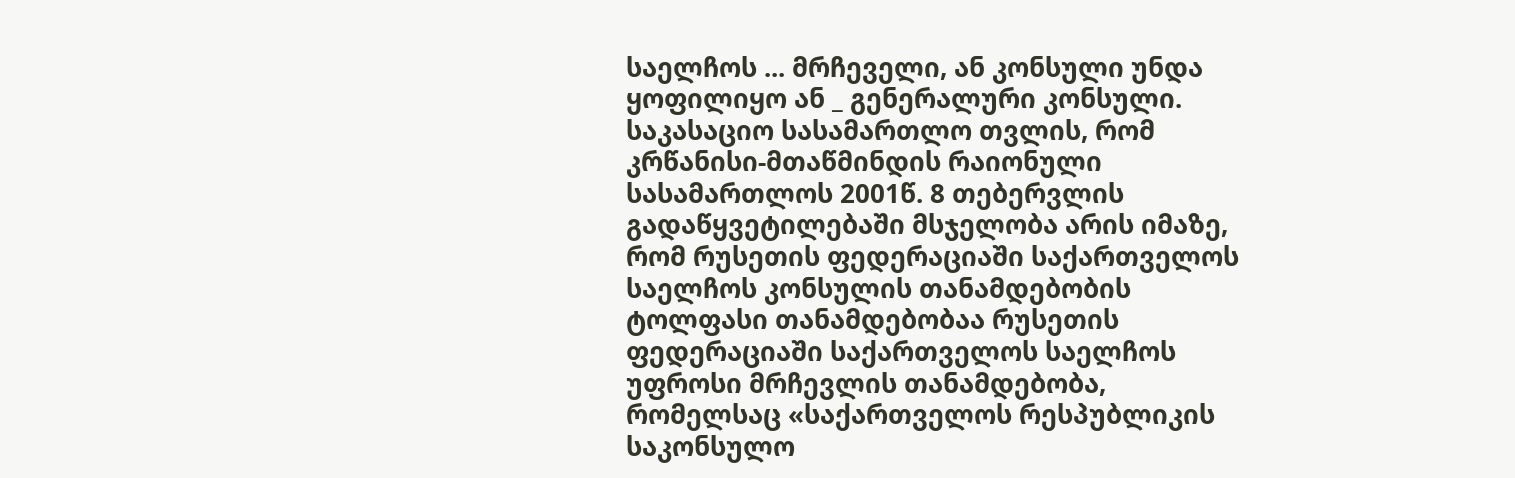საელჩოს ... მრჩეველი, ან კონსული უნდა ყოფილიყო ან _ გენერალური კონსული.
საკასაციო სასამართლო თვლის, რომ კრწანისი-მთაწმინდის რაიონული სასამართლოს 2001წ. 8 თებერვლის გადაწყვეტილებაში მსჯელობა არის იმაზე, რომ რუსეთის ფედერაციაში საქართველოს საელჩოს კონსულის თანამდებობის ტოლფასი თანამდებობაა რუსეთის ფედერაციაში საქართველოს საელჩოს უფროსი მრჩევლის თანამდებობა, რომელსაც «საქართველოს რესპუბლიკის საკონსულო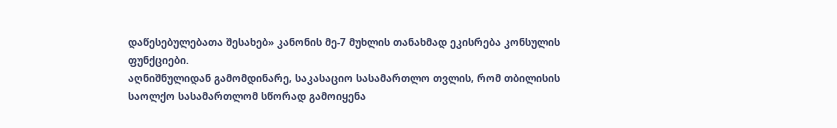დაწესებულებათა შესახებ» კანონის მე-7 მუხლის თანახმად ეკისრება კონსულის ფუნქციები.
აღნიშნულიდან გამომდინარე, საკასაციო სასამართლო თვლის, რომ თბილისის საოლქო სასამართლომ სწორად გამოიყენა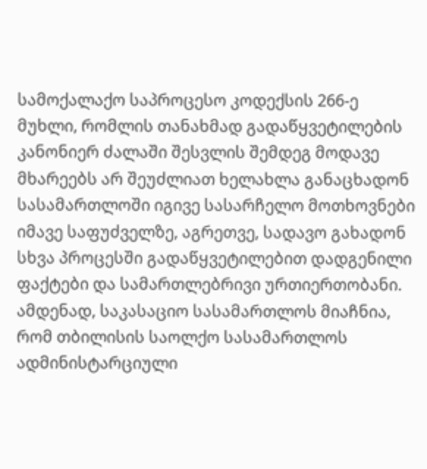სამოქალაქო საპროცესო კოდექსის 266-ე მუხლი, რომლის თანახმად გადაწყვეტილების კანონიერ ძალაში შესვლის შემდეგ მოდავე მხარეებს არ შეუძლიათ ხელახლა განაცხადონ სასამართლოში იგივე სასარჩელო მოთხოვნები იმავე საფუძველზე, აგრეთვე, სადავო გახადონ სხვა პროცესში გადაწყვეტილებით დადგენილი ფაქტები და სამართლებრივი ურთიერთობანი.
ამდენად, საკასაციო სასამართლოს მიაჩნია, რომ თბილისის საოლქო სასამართლოს ადმინისტარციული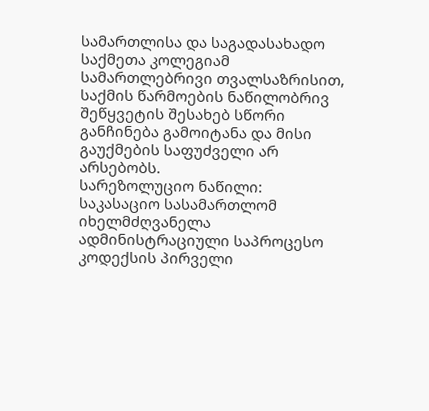სამართლისა და საგადასახადო საქმეთა კოლეგიამ სამართლებრივი თვალსაზრისით, საქმის წარმოების ნაწილობრივ შეწყვეტის შესახებ სწორი განჩინება გამოიტანა და მისი გაუქმების საფუძველი არ არსებობს.
სარეზოლუციო ნაწილი:
საკასაციო სასამართლომ იხელმძღვანელა ადმინისტრაციული საპროცესო კოდექსის პირველი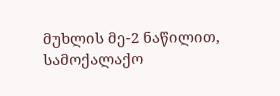მუხლის მე-2 ნაწილით, სამოქალაქო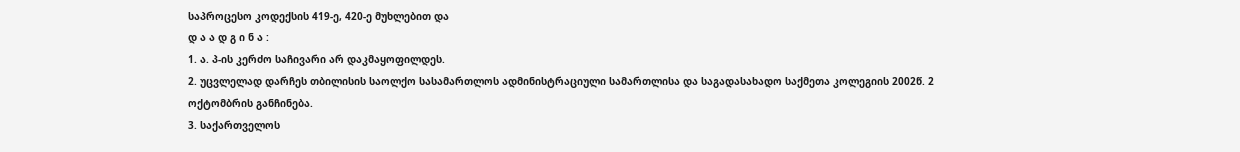საპროცესო კოდექსის 419-ე, 420-ე მუხლებით და
დ ა ა დ გ ი ნ ა :
1. ა. პ-ის კერძო საჩივარი არ დაკმაყოფილდეს.
2. უცვლელად დარჩეს თბილისის საოლქო სასამართლოს ადმინისტრაციული სამართლისა და საგადასახადო საქმეთა კოლეგიის 2002წ. 2 ოქტომბრის განჩინება.
3. საქართველოს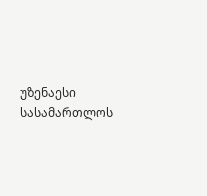უზენაესი სასამართლოს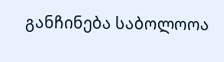განჩინება საბოლოოა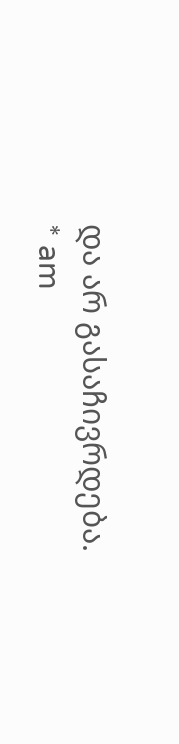და არ გასაჩივრდება.
* am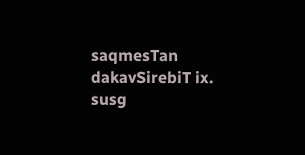saqmesTan dakavSirebiT ix. susg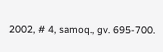2002, # 4, samoq., gv. 695-700.